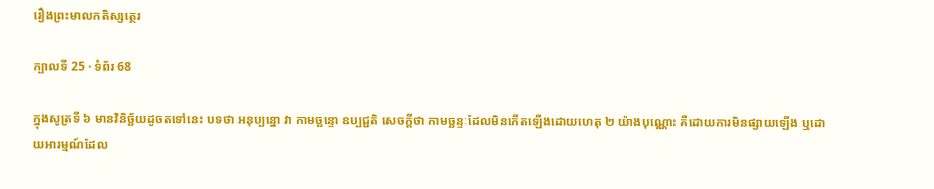រឿងព្រះមាលកតិស្សត្ថេរ

ក្បាលទី 25 · ទំព័រ 68

ក្នុងសូត្រទី ៦ មានវិនិច្ឆ័យដូចតទៅនេះ បទថា អនុប្បន្នោ វា កាមច្ឆន្ទោ ឧប្បជ្ជតិ សេចក្តីថា កាមច្ឆន្ទៈដែលមិនកើតឡើងដោយហេតុ ២ យ៉ាងបុណ្ណោះ គឺដោយការមិនផ្សាយឡើង ឬដោយអារម្មណ៍ដែល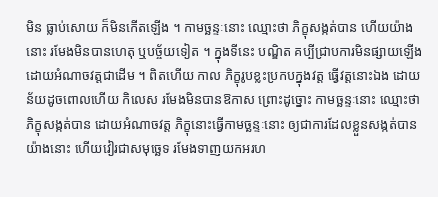មិន ធ្លាប់សោយ ក៏មិនកើតឡើង ។ កាមច្ឆន្ទៈនោះ ឈ្មោះថា ភិក្ខុសង្កត់បាន ហើយយ៉ាងនោះ រមែងមិនបានហេតុ ឬបច្ច័យទៀត ។ ក្នុងទីនេះ បណ្ឌិត គប្បីជ្រាបការមិនផ្សាយឡើង ដោយអំណាចវត្តជាដើម ។ ពិតហើយ កាល ភិក្ខុរូបខ្លះប្រកបក្នុងវត្ត ធ្វើវត្តនោះឯង ដោយន័យដូចពោលហើយ កិលេស រមែងមិនបានឱកាស ព្រោះដូច្នោះ កាមច្ឆន្ទៈនោះ ឈ្មោះថា ភិក្ខុសង្កត់បាន ដោយអំណាចវត្ត ភិក្ខុនោះធ្វើកាមច្ឆន្ទៈនោះ ឲ្យជាការដែលខ្លួនសង្កត់បាន យ៉ាងនោះ ហើយវៀរជាសមុច្ឆេទ រមែងទាញយកអរហ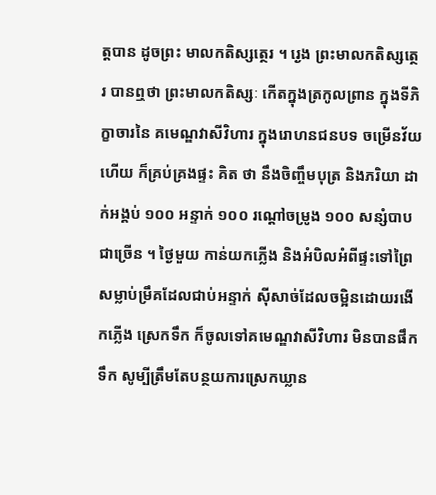ត្តបាន ដូចព្រះ មាលកតិស្សត្ថេរ ។ រ្ងេង ព្រះមាលកតិស្សត្ថេរ បានឮថា ព្រះមាលកតិស្សៈ កើតក្នុងត្រកូលព្រាន ក្នុងទីភិក្ខាចារនៃ គមេណ្ឌវាសីវិហារ ក្នុងរោហនជនបទ ចម្រើនវ័យហើយ ក៏គ្រប់គ្រងផ្ទះ គិត ថា នឹងចិញ្ចឹមបុត្រ និងភរិយា ដាក់អង្គប់ ១០០ អន្ទាក់ ១០០ រណ្តៅចម្រូង ១០០ សន្សំបាបជាច្រើន ។ ថ្ងៃមួយ កាន់យកភ្លើង និងអំបិលអំពីផ្ទះទៅព្រៃ សម្លាប់ម្រឹគដែលជាប់អន្ទាក់ ស៊ីសាច់ដែលចម្អិនដោយរងើកភ្លើង ស្រេកទឹក ក៏ចូលទៅគមេណ្ឌវាសីវិហារ មិនបានផឹកទឹក សូម្បីត្រឹមតែបន្ថយការស្រេកឃ្លាន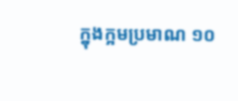ក្នុងក្អមប្រមាណ ១០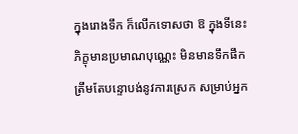ក្នុងរោងទឹក ក៏លើកទោសថា ឱ ក្នុងទីនេះ ភិក្ខុមានប្រមាណបុណ្ណេះ មិនមានទឹកផឹកត្រឹមតែបន្ទោបង់នូវការស្រេក សម្រាប់អ្នក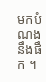មកបំណងនឹងផឹក ។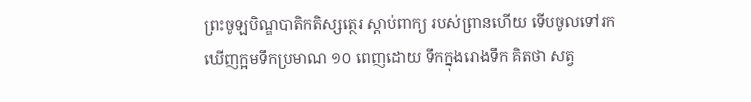ព្រះចូឡបិណ្ឌបាតិកតិស្សត្ថេរ ស្តាប់ពាក្យ របស់ព្រានហើយ ទើបចូលទៅរក ឃើញក្អមទឹកប្រមាណ ១០ ពេញដោយ ទឹកក្នុងរោងទឹក គិតថា សត្វ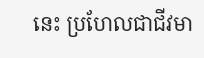នេះ ប្រហែលជាជីវមា